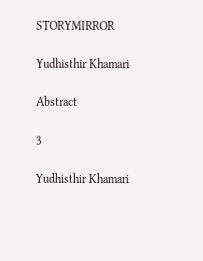STORYMIRROR

Yudhisthir Khamari

Abstract

3

Yudhisthir Khamari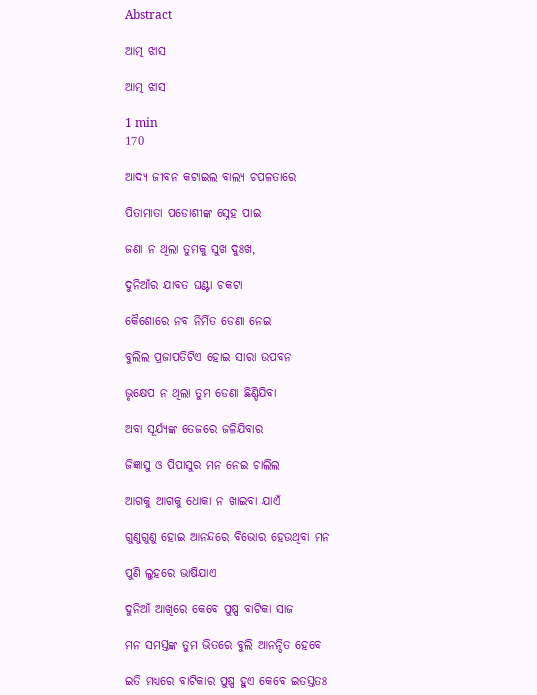Abstract

ଆତ୍ମ ଝାସ

ଆତ୍ମ ଝାସ

1 min
170

ଆଦ୍ୟ ଜୀବନ କଟାଇଲ ବାଲ୍ୟ ଚପଳତାରେ

ପିତାମାତା ପଡୋଶୀଙ୍କ ସ୍ନେହ ପାଇ

ଜଣା ନ ଥିଲା ତୁମକୁ ସୁଖ ଦୁଃଖ,

ଦୁନିଆଁର ଯାବତ ଘଣ୍ଟା ଚକଟା

କୈଶୋରେ ନବ ନିର୍ମିତ ଡେଣା ନେଇ

ବୁଲିଲ ପ୍ରଜାପତିଟିଏ ହୋଇ ସାରା ଉପବନ

ଭୃକ୍ଷେପ ନ ଥିଲା ତୁମ ଡେଣା ଛିଣ୍ଡିଯିବା

ଅବା ସୂର୍ଯ୍ୟଙ୍କ ତେଜରେ ଜଳିଯିବାର

ଜିଜ୍ଞାସୁ ଓ ପିପାସୁର ମନ ନେଇ ଚାଲିଲ

ଆଗକୁ ଆଗକୁ ଧୋକା ନ ଖାଇବା ଯାଏଁ

ଗୁଣୁଗୁଣୁ ହୋଇ ଆନନ୍ଦରେ ବିଭୋର ହେଉଥିବା ମନ

ପୁଣି ଲୁହରେ ଭାଷିଯାଏ

ଦୁନିଆଁ ଆଖିରେ କେବେ ପୁଷ୍ପ ବାଟିକା ସାଜ

ମନ ସମସ୍ତଙ୍କ ତୁମ ଭିତରେ ବୁଲି ଆନନ୍ଦିତ ହେବେ

ଇତି ମଧ୍ୟରେ ବାଟିକାର ପୁଷ୍ପ ହୁଏ କେବେ ଇତସ୍ତତଃ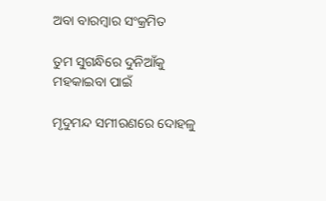ଅବା ବାରମ୍ବାର ସଂକ୍ରମିତ

ତୁମ ସୁଗନ୍ଧିରେ ଦୁନିଆଁକୁ ମହକାଇବା ପାଇଁ

ମୃଦୁମନ୍ଦ ସମୀରଣରେ ଦୋହଳୁ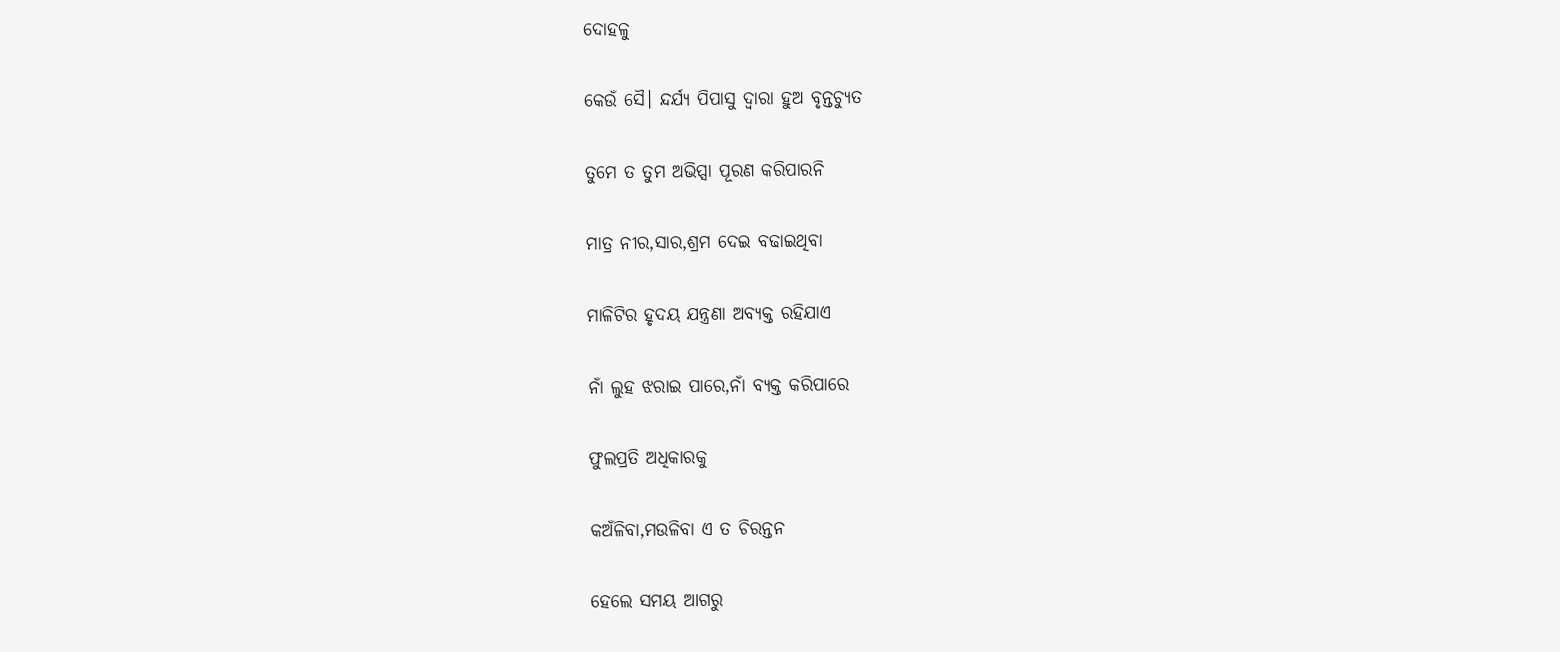ଦୋହଳୁ

କେଉଁ ସୈ। ନ୍ଦର୍ଯ୍ୟ ପିପାସୁ ଦ୍ବାରା ହୁଅ ବୃନ୍ତଚ୍ୟୁତ

ତୁମେ ତ ତୁମ ଅଭିପ୍ସା ପୂରଣ କରିପାରନି

ମାତ୍ର ନୀର,ସାର,ଶ୍ରମ ଦେଇ ବଢାଇଥିବା

ମାଳିଟିର ହୃଦୟ ଯନ୍ତ୍ରଣା ଅବ୍ୟକ୍ତ ରହିଯାଏ

ନାଁ ଲୁହ ଝରାଇ ପାରେ,ନାଁ ବ୍ୟକ୍ତ କରିପାରେ

ଫୁଲପ୍ରତି ଅଧିକାରକୁ

କଅଁଳିବା,ମଉଳିବା ଏ ତ ଚିରନ୍ତନ

ହେଲେ ସମୟ ଆଗରୁ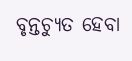ବୃନ୍ତଚ୍ୟୁତ ହେବା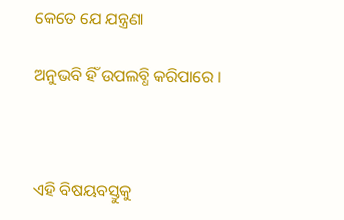କେତେ ଯେ ଯନ୍ତ୍ରଣା

ଅନୁଭବି ହିଁ ଉପଲବ୍ଧି କରିପାରେ ।



ଏହି ବିଷୟବସ୍ତୁକୁ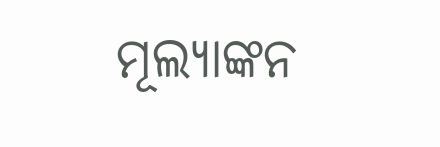ମୂଲ୍ୟାଙ୍କନ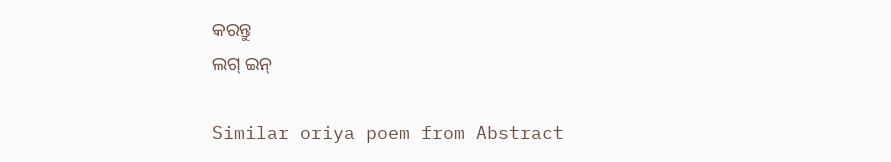କରନ୍ତୁ
ଲଗ୍ ଇନ୍

Similar oriya poem from Abstract